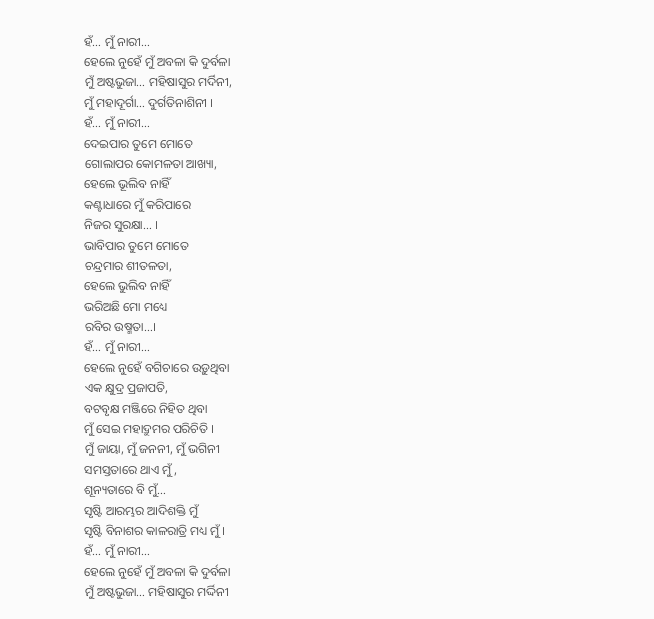ହଁ… ମୁଁ ନାରୀ…
ହେଲେ ନୁହେଁ ମୁଁ ଅବଳା କି ଦୁର୍ବଳା
ମୁଁ ଅଷ୍ଟଭୁଜା… ମହିଷାସୁର ମର୍ଦିନୀ,
ମୁଁ ମହାଦୂର୍ଗା… ଦୁର୍ଗତିନାଶିନୀ ।
ହଁ… ମୁଁ ନାରୀ…
ଦେଇପାର ତୁମେ ମୋତେ
ଗୋଲାପର କୋମଳତା ଆଖ୍ୟା,
ହେଲେ ଭୂଲିବ ନାହିଁ
କଣ୍ଟାଧାରେ ମୁଁ କରିପାରେ
ନିଜର ସୁରକ୍ଷା… ।
ଭାବିପାର ତୁମେ ମୋତେ
ଚନ୍ଦ୍ରମାର ଶୀତଳତା,
ହେଲେ ଭୁଲିବ ନାହିଁ
ଭରିଅଛି ମୋ ମଧ୍ୟେ
ରବିର ଉଷ୍ମତା…।
ହଁ… ମୁଁ ନାରୀ…
ହେଲେ ନୁହେଁ ବଗିଚାରେ ଉଡ଼ୁଥିବା
ଏକ କ୍ଷୁଦ୍ର ପ୍ରଜାପତି,
ବଟବୃକ୍ଷ ମଞ୍ଜିରେ ନିହିତ ଥିବା
ମୁଁ ସେଇ ମହାଦ୍ରୁମର ପରିଚିତି ।
ମୁଁ ଜାୟା, ମୁଁ ଜନନୀ, ମୁଁ ଭଗିନୀ
ସମସ୍ତତାରେ ଥାଏ ମୁଁ,
ଶୂନ୍ୟତାରେ ବି ମୁଁ…
ସୃଷ୍ଟି ଆରମ୍ଭର ଆଦିଶକ୍ତି ମୁଁ
ସୃଷ୍ଟି ବିନାଶର କାଳରାତ୍ରି ମଧ୍ୟ ମୁଁ ।
ହଁ… ମୁଁ ନାରୀ…
ହେଲେ ନୁହେଁ ମୁଁ ଅବଳା କି ଦୁର୍ବଳା
ମୁଁ ଅଷ୍ଟଭୁଜା… ମହିଷାସୁର ମର୍ଦ୍ଦିନୀ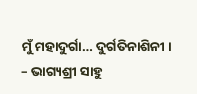ମୁଁ ମହାଦୁର୍ଗା… ଦୁର୍ଗତିନାଶିନୀ ।
– ଭାଗ୍ୟଶ୍ରୀ ସାହୁ